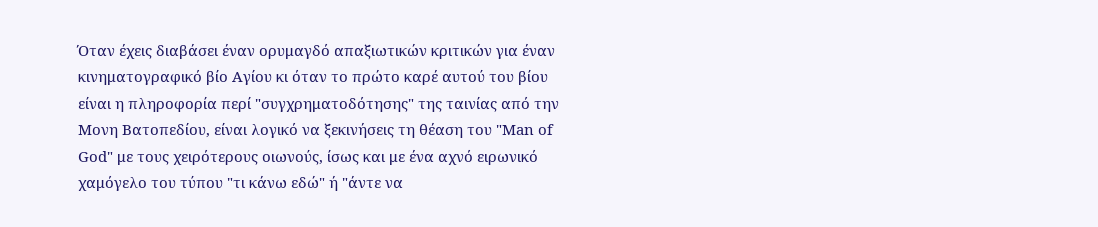Όταν έχεις διαβάσει έναν ορυμαγδό απαξιωτικών κριτικών για έναν κινηματογραφικό βίο Αγίου κι όταν το πρώτο καρέ αυτού του βίου είναι η πληροφορία περί "συγχρηματοδότησης" της ταινίας από την Μονη Βατοπεδίου, είναι λογικό να ξεκινήσεις τη θέαση του "Man of God" με τους χειρότερους οιωνούς, ίσως και με ένα αχνό ειρωνικό χαμόγελο του τύπου "τι κάνω εδώ" ή "άντε να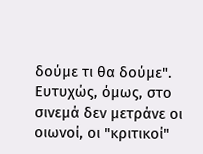δούμε τι θα δούμε".
Ευτυχώς, όμως, στο σινεμά δεν μετράνε οι οιωνοί, οι "κριτικοί"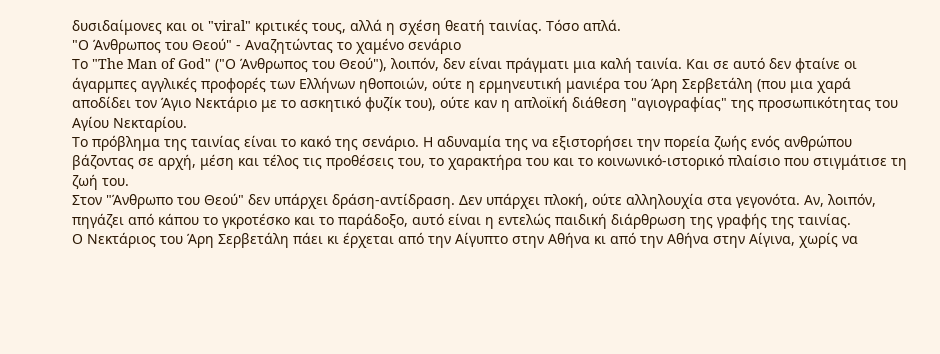δυσιδαίμονες και οι "viral" κριτικές τους, αλλά η σχέση θεατή ταινίας. Τόσο απλά.
"Ο Άνθρωπος του Θεού" - Αναζητώντας το χαμένο σενάριο
Το "The Man of God" ("Ο Άνθρωπος του Θεού"), λοιπόν, δεν είναι πράγματι μια καλή ταινία. Και σε αυτό δεν φταίνε οι άγαρμπες αγγλικές προφορές των Ελλήνων ηθοποιών, ούτε η ερμηνευτική μανιέρα του Άρη Σερβετάλη (που μια χαρά αποδίδει τον Άγιο Νεκτάριο με το ασκητικό φυζίκ του), ούτε καν η απλοϊκή διάθεση "αγιογραφίας" της προσωπικότητας του Αγίου Νεκταρίου.
Το πρόβλημα της ταινίας είναι το κακό της σενάριο. Η αδυναμία της να εξιστορήσει την πορεία ζωής ενός ανθρώπου βάζοντας σε αρχή, μέση και τέλος τις προθέσεις του, το χαρακτήρα του και το κοινωνικό-ιστορικό πλαίσιο που στιγμάτισε τη ζωή του.
Στον "Άνθρωπο του Θεού" δεν υπάρχει δράση-αντίδραση. Δεν υπάρχει πλοκή, ούτε αλληλουχία στα γεγονότα. Αν, λοιπόν, πηγάζει από κάπου το γκροτέσκο και το παράδοξο, αυτό είναι η εντελώς παιδική διάρθρωση της γραφής της ταινίας.
Ο Νεκτάριος του Άρη Σερβετάλη πάει κι έρχεται από την Αίγυπτο στην Αθήνα κι από την Αθήνα στην Αίγινα, χωρίς να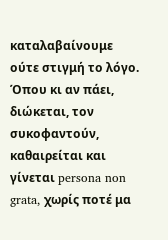καταλαβαίνουμε ούτε στιγμή το λόγο. Όπου κι αν πάει, διώκεται, τον συκοφαντούν, καθαιρείται και γίνεται persona non grata, χωρίς ποτέ μα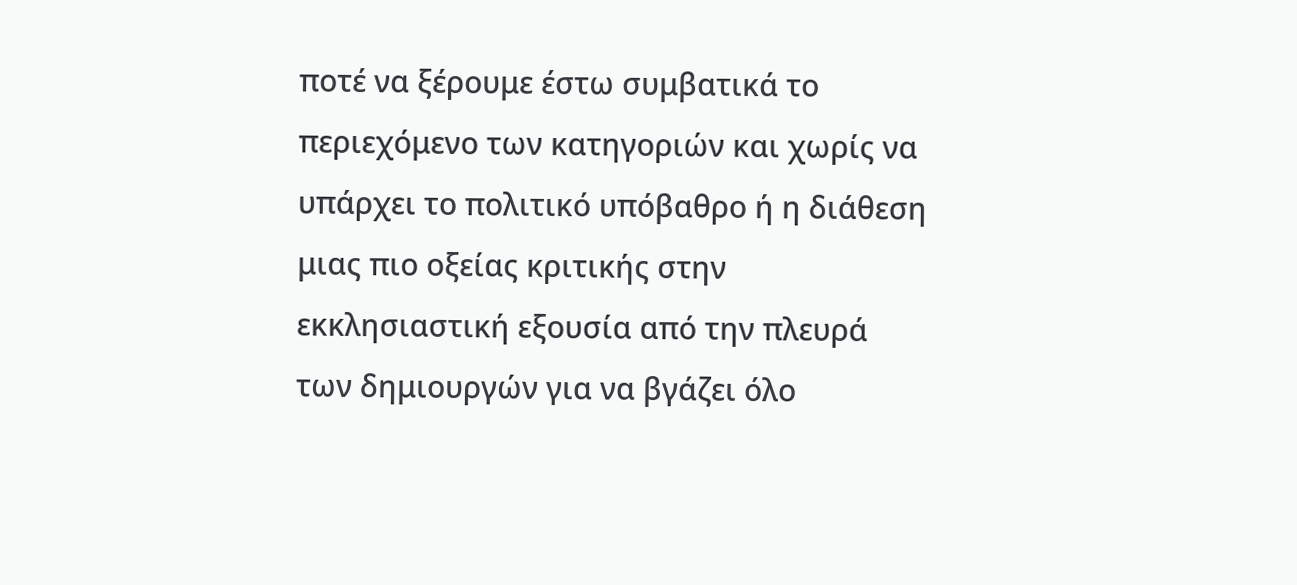ποτέ να ξέρουμε έστω συμβατικά το περιεχόμενο των κατηγοριών και χωρίς να υπάρχει το πολιτικό υπόβαθρο ή η διάθεση μιας πιο οξείας κριτικής στην εκκλησιαστική εξουσία από την πλευρά των δημιουργών για να βγάζει όλο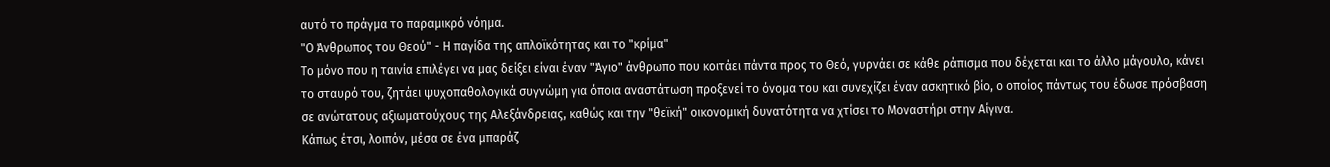αυτό το πράγμα το παραμικρό νόημα.
"Ο Άνθρωπος του Θεού" - Η παγίδα της απλοϊκότητας και το "κρίμα"
Το μόνο που η ταινία επιλέγει να μας δείξει είναι έναν "Άγιο" άνθρωπο που κοιτάει πάντα προς το Θεό, γυρνάει σε κάθε ράπισμα που δέχεται και το άλλο μάγουλο, κάνει το σταυρό του, ζητάει ψυχοπαθολογικά συγνώμη για όποια αναστάτωση προξενεί το όνομα του και συνεχίζει έναν ασκητικό βίο, ο οποίος πάντως του έδωσε πρόσβαση σε ανώτατους αξιωματούχους της Αλεξάνδρειας, καθώς και την "θεϊκή" οικονομική δυνατότητα να χτίσει το Μοναστήρι στην Αίγινα.
Κάπως έτσι, λοιπόν, μέσα σε ένα μπαράζ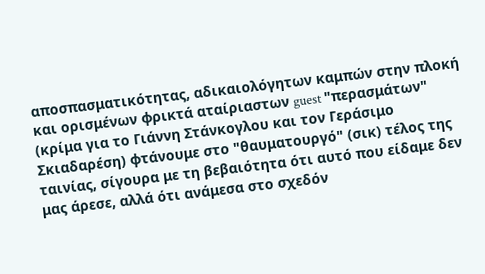αποσπασματικότητας, αδικαιολόγητων καμπών στην πλοκή και ορισμένων φρικτά αταίριαστων guest "περασμάτων" (κρίμα για το Γιάννη Στάνκογλου και τον Γεράσιμο Σκιαδαρέση) φτάνουμε στο "θαυματουργό" (σικ) τέλος της ταινίας, σίγουρα με τη βεβαιότητα ότι αυτό που είδαμε δεν μας άρεσε, αλλά ότι ανάμεσα στο σχεδόν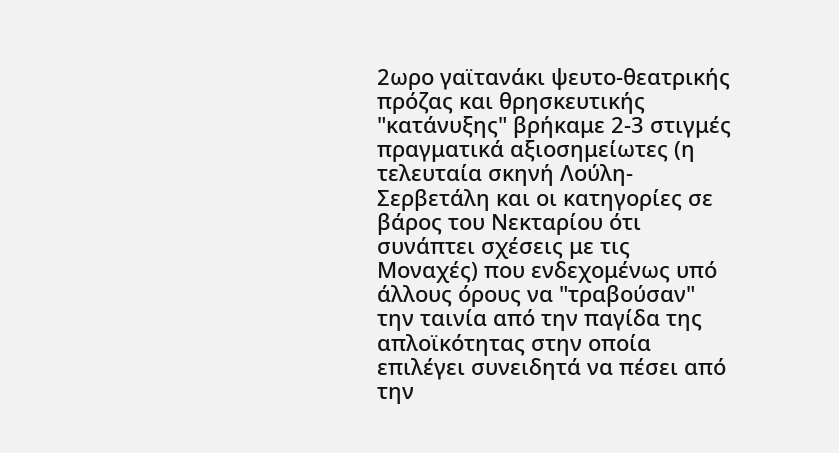2ωρο γαϊτανάκι ψευτο-θεατρικής πρόζας και θρησκευτικής "κατάνυξης" βρήκαμε 2-3 στιγμές πραγματικά αξιοσημείωτες (η τελευταία σκηνή Λούλη-Σερβετάλη και οι κατηγορίες σε βάρος του Νεκταρίου ότι συνάπτει σχέσεις με τις Μοναχές) που ενδεχομένως υπό άλλους όρους να "τραβούσαν" την ταινία από την παγίδα της απλοϊκότητας στην οποία επιλέγει συνειδητά να πέσει από την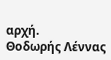αρχή.
Θοδωρής Λέννας